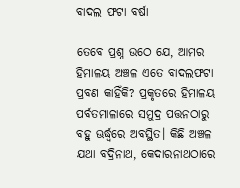ବାଦଲ ଫଟା ବର୍ଷା

ତେବେ ପ୍ରଶ୍ନ ଉଠେ ଯେ, ଆମର ହିମାଳୟ ଅଞ୍ଚଳ ଏତେ ବାଦଲଫଟା ପ୍ରବଣ କାହିଁକି? ପ୍ରକୃତରେ ହିମାଳୟ ପର୍ବତମାଳାରେ ସମୁଦ୍ର ପତ୍ତନଠାରୁ ବହୁ ଊର୍ଦ୍ଧ୍ୱରେ ଅବସ୍ଥିତ। କିଛି ଅଞ୍ଚଳ ଯଥା ବଦ୍ରିନାଥ, କେଦାରନାଥଠାରେ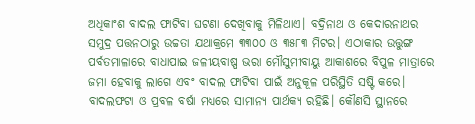ଅଧିକାଂଶ ବାଦଲ ଫାଟିବା ଘଟଣା ଦେଖିବାକୁ ମିଳିଥାଏ। ବଦ୍ରିନାଥ ଓ କେଦାରନାଥର ସମୁଦ୍ର ପତ୍ତନଠାରୁ ଉଚ୍ଚତା ଯଥାକ୍ରମେ ୩୩୦୦ ଓ ୩୫୮୩ ମିଟର। ଏଠାକାର ଉତ୍ତୁଙ୍ଗ ପର୍ବତମାଳାରେ ବାଧାପାଇ ଜଳୀୟବାଷ୍ପ ଭରା ମୌସୁମୀବାୟୁ ଆକାଶରେ ବିପୁଳ ମାତ୍ରାରେ ଜମା ହେବାକୁ ଲାଗେ ଏବଂ ବାଦଲ ଫାଟିବା ପାଇଁ ଅନୁକୂଳ ପରିସ୍ଥିତି ସଷ୍ଟି କରେ।
ବାଦଲଫଟା ଓ ପ୍ରବଳ ବର୍ଷା ମଧ୍ୟରେ ସାମାନ୍ୟ ପାର୍ଥକ୍ୟ ରହିଛି। କୌଣସି ସ୍ଥାନରେ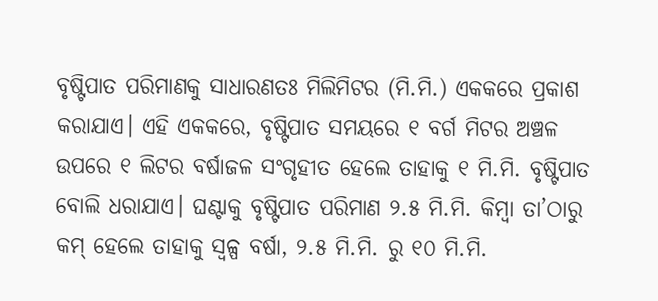ବୃଷ୍ଟିପାତ ପରିମାଣକୁ ସାଧାରଣତଃ ମିଲିମିଟର (ମି.ମି.) ଏକକରେ ପ୍ରକାଶ କରାଯାଏ। ଏହି ଏକକରେ, ବୃଷ୍ଟିପାତ ସମୟରେ ୧ ବର୍ଗ ମିଟର ଅଞ୍ଚଳ ଉପରେ ୧ ଲିଟର ବର୍ଷାଜଳ ସଂଗୃହୀତ ହେଲେ ତାହାକୁ ୧ ମି.ମି. ବୃଷ୍ଟିପାତ ବୋଲି ଧରାଯାଏ। ଘଣ୍ଟାକୁ ବୃଷ୍ଟିପାତ ପରିମାଣ ୨.୫ ମି.ମି. କିମ୍ବା ତା’ଠାରୁ କମ୍‌ ହେଲେ ତାହାକୁ ସ୍ବଳ୍ପ ବର୍ଷା, ୨.୫ ମି.ମି. ରୁ ୧୦ ମି.ମି.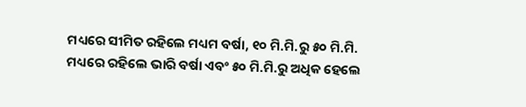ମଧ୍ୟରେ ସୀମିତ ରହିଲେ ମଧ୍ୟମ ବର୍ଷା, ୧୦ ମି.ମି.ରୁ ୫୦ ମି.ମି. ମଧ୍ୟରେ ରହିଲେ ଭାରି ବର୍ଷା ଏବଂ ୫୦ ମି.ମି.ରୁ ଅଧିକ ହେଲେ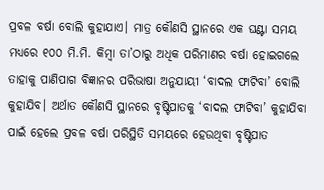ପ୍ରବଳ ବର୍ଷା ବୋଲି କୁହାଯାଏ। ମାତ୍ର କୌଣସି ସ୍ଥାନରେ ଏକ ଘଣ୍ଟା ସମୟ ମଧ୍ୟରେ ୧୦୦ ମି.ମି. କିମ୍ବା ତା’ଠାରୁ ଅଧିକ ପରିମାଣର ବର୍ଷା ହୋଇଗଲେ ତାହାକୁ ପାଣିପାଗ ବିଜ୍ଞାନର ପରିଭାଷା ଅନୁଯାୟୀ ‘ବାଦଲ ଫାଟିବା’ ବୋଲି କୁହାଯିବ। ଅର୍ଥାତ କୌଣସି ସ୍ଥାନରେ ବୃଷ୍ଟିପାତକୁ ‘ବାଦଲ ଫାଟିବା’ କୁହାଯିବା ପାଇଁ ହେଲେ ପ୍ରବଳ ବର୍ଷା ପରିସ୍ଥିତି ସମୟରେ ହେଉଥିବା ବୃଷ୍ଟିପାତ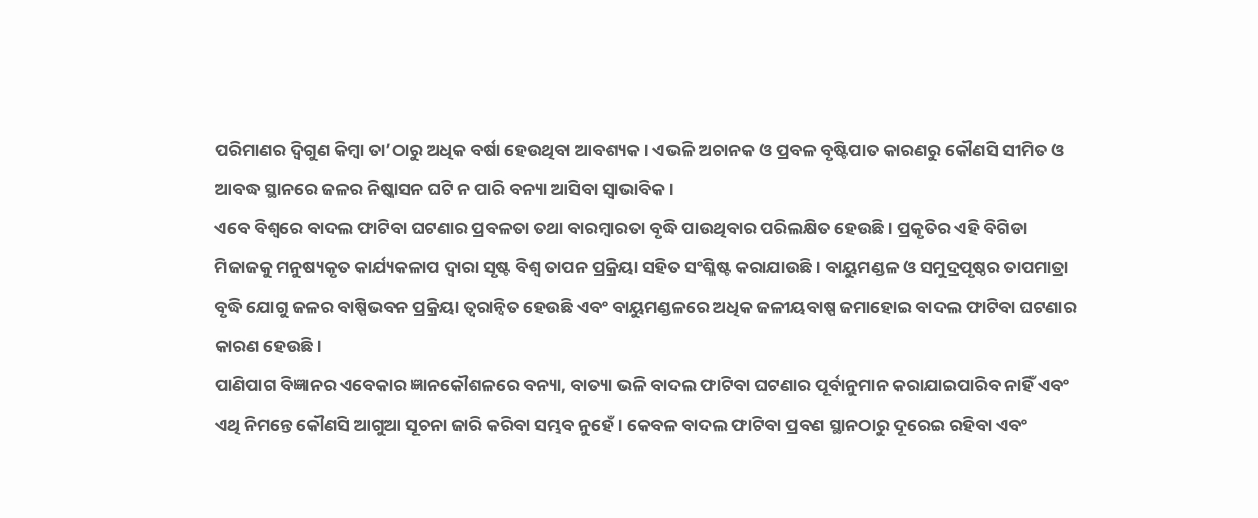ପରିମାଣର ଦ୍ୱିଗୁଣ କିମ୍ବା ତା’ଠାରୁ ଅଧିକ ବର୍ଷା ହେଉଥିବା ଆବଶ୍ୟକ। ଏଭଳି ଅଚାନକ ଓ ପ୍ରବଳ ବୃଷ୍ଟିପାତ କାରଣରୁ କୌଣସି ସୀମିତ ଓ ଆବଦ୍ଧ ସ୍ଥାନରେ ଜଳର ନିଷ୍କାସନ ଘଟି ନ ପାରି ବନ୍ୟା ଆସିବା ସ୍ବାଭାବିକ।
ଏବେ ବିଶ୍ୱରେ ବାଦଲ ଫାଟିବା ଘଟଣାର ପ୍ରବଳତା ତଥା ବାରମ୍ବାରତା ବୃଦ୍ଧି ପାଉଥିବାର ପରିଲକ୍ଷିତ ହେଉଛି। ପ୍ରକୃତିର ଏହି ବିଗିଡା ମିଜାଜକୁ ମନୁଷ୍ୟକୃତ କାର୍ଯ୍ୟକଳାପ ଦ୍ୱାରା ସୃଷ୍ଟ ବିଶ୍ୱ ତାପନ ପ୍ରକ୍ରିୟା ସହିତ ସଂଶ୍ଳିଷ୍ଟ କରାଯାଉଛି। ବାୟୁମଣ୍ଡଳ ଓ ସମୁଦ୍ରପୃଷ୍ଠର ତାପମାତ୍ରା ବୃଦ୍ଧି ଯୋଗୁ ଜଳର ବାଷ୍ପିଭବନ ପ୍ରକ୍ରିୟା ତ୍ୱରାନ୍ବିତ ହେଉଛି ଏବଂ ବାୟୁମଣ୍ଡଳରେ ଅଧିକ ଜଳୀୟବାଷ୍ପ ଜମାହୋଇ ବାଦଲ ଫାଟିବା ଘଟଣାର କାରଣ ହେଉଛି।
ପାଣିପାଗ ବିଜ୍ଞାନର ଏବେକାର ଜ୍ଞାନକୌଶଳରେ ବନ୍ୟା, ବାତ୍ୟା ଭଳି ବାଦଲ ଫାଟିବା ଘଟଣାର ପୂର୍ବାନୁମାନ କରାଯାଇପାରିବ ନାହିଁ ଏବଂ ଏଥି ନିମନ୍ତେ କୌଣସି ଆଗୁଆ ସୂଚନା ଜାରି କରିବା ସମ୍ଭବ ନୁହେଁ। କେବଳ ବାଦଲ ଫାଟିବା ପ୍ରବଣ ସ୍ଥାନଠାରୁ ଦୂରେଇ ରହିବା ଏବଂ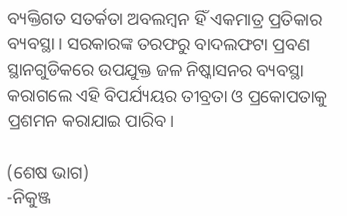ବ୍ୟକ୍ତିଗତ ସତର୍କତା ଅବଲମ୍ବନ ହିଁ ଏକମାତ୍ର ପ୍ରତିକାର ବ୍ୟବସ୍ଥା। ସରକାରଙ୍କ ତରଫରୁ ବାଦଲଫଟା ପ୍ରବଣ ସ୍ଥାନଗୁଡିକରେ ଉପଯୁକ୍ତ ଜଳ ନିଷ୍କାସନର ବ୍ୟବସ୍ଥା କରାଗଲେ ଏହି ବିପର୍ଯ୍ୟୟର ତୀବ୍ରତା ଓ ପ୍ରକୋପତାକୁ ପ୍ରଶମନ କରାଯାଇ ପାରିବ।

(ଶେଷ ଭାଗ)
-ନିକୁଞ୍ଜ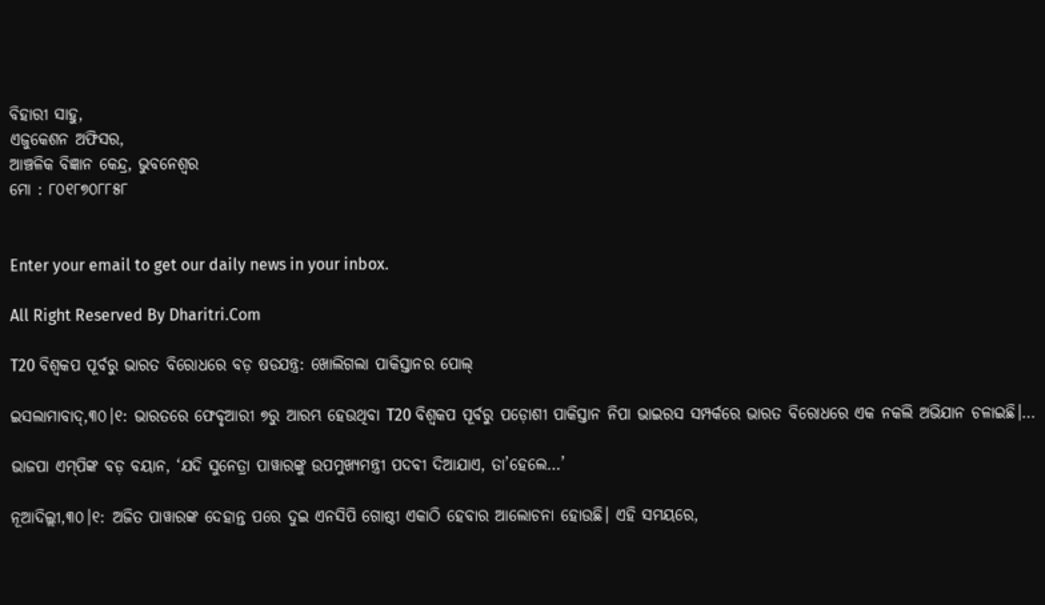ବିହାରୀ ସାହୁ,
ଏଜୁକେଶନ ଅଫିସର,
ଆଞ୍ଚଳିକ ବିଜ୍ଞାନ କେନ୍ଦ୍ର, ଭୁବନେଶ୍ୱର
ମୋ : ୮୦୧୮୭୦୮୮୫୮


Enter your email to get our daily news in your inbox.

All Right Reserved By Dharitri.Com

T20 ବିଶ୍ୱକପ ପୂର୍ବରୁ ଭାରତ ବିରୋଧରେ ବଡ଼ ଷଡଯନ୍ତ୍ର: ଖୋଲିଗଲା ପାକିସ୍ତାନର ପୋଲ୍‌

ଇସଲାମାବାଦ୍‌,୩୦।୧: ଭାରତରେ ଫେବୃଆରୀ ୭ରୁ ଆରମ୍ଭ ହେଉଥିବା T20 ବିଶ୍ୱକପ ପୂର୍ବରୁ ପଡ଼ୋଶୀ ପାକିସ୍ତାନ ନିପା ଭାଇରସ ସମ୍ପର୍କରେ ଭାରତ ବିରୋଧରେ ଏକ ନକଲି ଅଭିଯାନ ଚଳାଇଛି।…

ଭାଜପା ଏମ୍‌ପିଙ୍କ ବଡ଼ ବୟାନ, ‘ଯଦି ସୁନେତ୍ରା ପାୱାରଙ୍କୁ ଉପମୁଖ୍ୟମନ୍ତ୍ରୀ ପଦବୀ ଦିଆଯାଏ, ତା’ହେଲେ…’

ନୂଆଦିଲ୍ଲୀ,୩୦।୧: ଅଜିତ ପାୱାରଙ୍କ ଦେହାନ୍ତ ପରେ ଦୁଇ ଏନସିପି ଗୋଷ୍ଠୀ ଏକାଠି ହେବାର ଆଲୋଚନା ହୋଉଛି। ଏହି ସମୟରେ,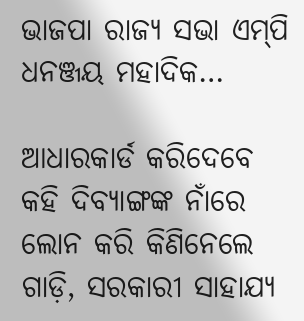ଭାଜପା ରାଜ୍ୟ ସଭା ଏମ୍‌ପି ଧନଞ୍ଜୟ ମହାଦିକ…

ଆଧାରକାର୍ଡ କରିଦେବେ କହି ଦିବ୍ୟାଙ୍ଗଙ୍କ ନାଁରେ ଲୋନ କରି କିଣିନେଲେ ଗାଡ଼ି, ସରକାରୀ ସାହାଯ୍ୟ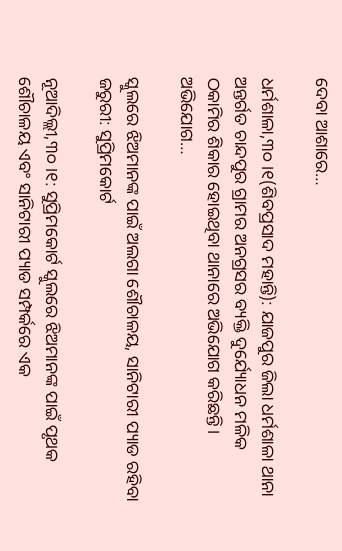ଦେବା ଆଶାରେ…

ଧର୍ମଶାଳା,୩୦।୧(ଶିବପ୍ରସାଦ ମହାନ୍ତି): ଯାଜପୁର ଜିଲା ଧର୍ମଶାଳା ଥାନା ଅନ୍ତର୍ଗତ ଚାନ୍ଦପୁର ଗ୍ରାମର ଅନଗ୍ରସର ବ୍ୟକ୍ତି ଦୁର୍ଯ୍ୟୋଧନ ମଳିକ ଠକାମିର ଶିକାର ହୋଇଥିବା ଥାନାରେ ଅଭିଯୋଗ କରିଛନ୍ତି। ଅଭିଯୋଗ…

ସ୍କୁଲରେ ଝିଅମାନଙ୍କ ପାଇଁ ଅଲଗା ଶୌଚାଳୟ, ସାନିଟାରୀ ପ୍ୟାଡ ରହିବା ଜରୁରୀ: ସୁପ୍ରିମକୋର୍ଟ

ନୂଆଦିଲ୍ଲୀ,୩୦।୧: ସୁପ୍ରିମକୋର୍ଟ ସ୍କୁଲରେ ଝିଅମାନଙ୍କ ପାଇଁ ପୃଥକ ଶୌଚାଳୟ ଏବଂ ସାନିଟାରୀ ପ୍ୟାଡ ସମ୍ପର୍କରେ ଏକ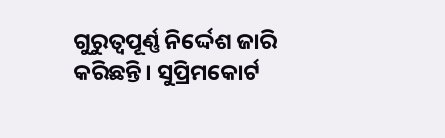ଗୁରୁତ୍ୱପୂର୍ଣ୍ଣ ନିର୍ଦ୍ଦେଶ ଜାରି କରିଛନ୍ତି। ସୁପ୍ରିମକୋର୍ଟ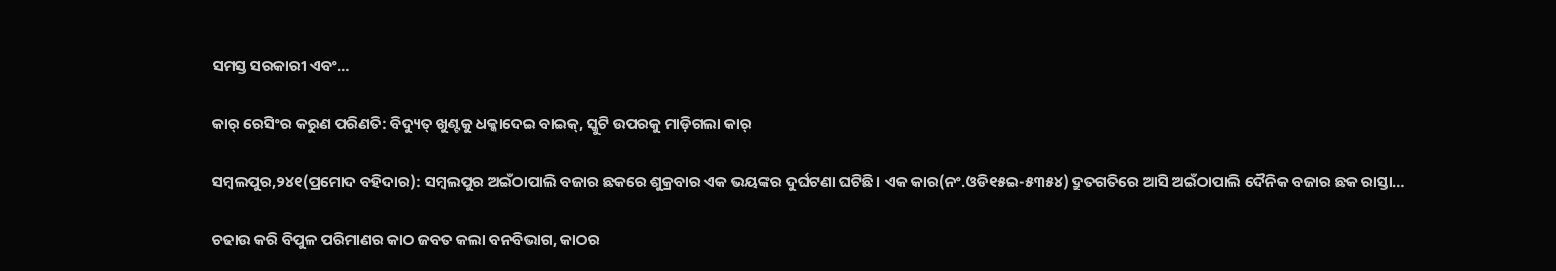ସମସ୍ତ ସରକାରୀ ଏବଂ…

କାର୍‌ ରେସିଂର କରୁଣ ପରିଣତି: ବିଦ୍ୟୁତ୍‌ ଖୁଣ୍ଟକୁ ଧକ୍କାଦେଇ ବାଇକ୍‌, ସ୍କୁଟି ଉପରକୁ ମାଡ଼ିଗଲା କାର୍‌

ସମ୍ବଲପୁର,୨୪୧(ପ୍ରମୋଦ ବହିଦାର): ସମ୍ବଲପୁର ଅଇଁଠାପାଲି ବଜାର ଛକରେ ଶୁକ୍ରବାର ଏକ ଭୟଙ୍କର ଦୁର୍ଘଟଣା ଘଟିଛି। ଏକ କାର(ନଂ.ଓଡି୧୫ଇ-୫୩୫୪) ଦ୍ରୁତଗତିରେ ଆସି ଅଇଁଠାପାଲି ଦୈନିକ ବଜାର ଛକ ରାସ୍ତା…

ଚଢାଉ କରି ବିପୁଳ ପରିମାଣର କାଠ ଜବତ କଲା ବନବିଭାଗ, କାଠର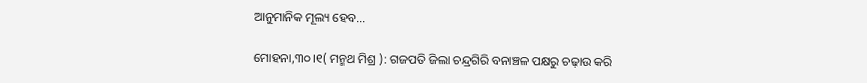ଆନୁମାନିକ ମୂଲ୍ୟ ହେବ…

ମୋହନା,୩୦।୧( ମନ୍ମଥ ମିଶ୍ର ): ଗଜପତି ଜିଲା ଚନ୍ଦ୍ରଗିରି ବନାଞ୍ଚଳ ପକ୍ଷରୁ ଚଢ଼ାଉ କରି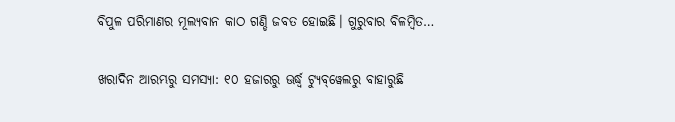ବିପୁଳ ପରିମାଣର ମୂଲ୍ୟବାନ କାଠ ଗଣ୍ଡି ଜବତ ହୋଇଛି। ଗୁରୁବାର ବିଳମ୍ବିତ…

ଖରାଦିନ ଆରମ୍ଭରୁ ସମସ୍ୟା: ୧୦ ହଜାରରୁ ଊର୍ଦ୍ଧ୍ୱ ଟ୍ୟୁବ୍‌ୱେଲରୁ ବାହାରୁଛି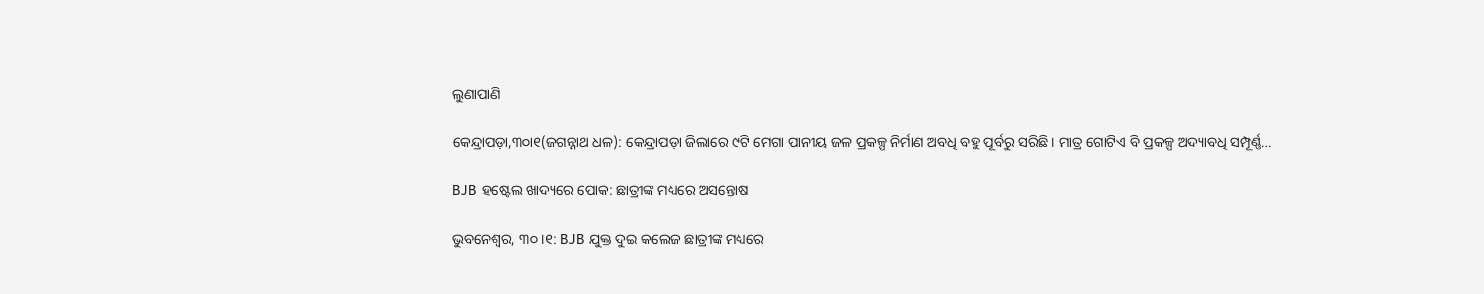ଲୁଣାପାଣି

କେନ୍ଦ୍ରାପଡ଼ା,୩୦ା୧(ଜଗନ୍ନାଥ ଧଳ): କେନ୍ଦ୍ରାପଡ଼ା ଜିଲାରେ ୯ଟି ମେଗା ପାନୀୟ ଜଳ ପ୍ରକଳ୍ପ ନିର୍ମାଣ ଅବଧି ବହୁ ପୂର୍ବରୁ ସରିଛି। ମାତ୍ର ଗୋଟିଏ ବି ପ୍ରକଳ୍ପ ଅଦ୍ୟାବଧି ସମ୍ପୂର୍ଣ୍ଣ…

BJB ହଷ୍ଟେଲ ଖାଦ୍ୟରେ ପୋକ: ଛାତ୍ରୀଙ୍କ ମଧ୍ୟରେ ଅସନ୍ତୋଷ

ଭୁବନେଶ୍ୱର, ୩୦।୧: BJB ଯୁକ୍ତ ଦୁଇ କଲେଜ ଛାତ୍ରୀଙ୍କ ମଧ୍ୟରେ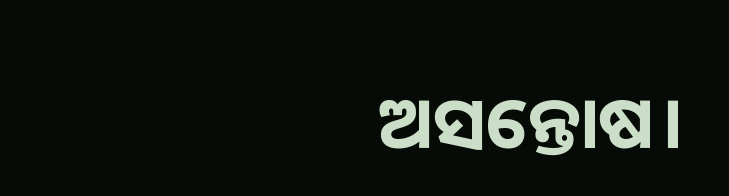ଅସନ୍ତୋଷ।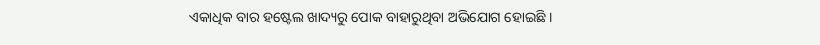ଏକାଧିକ ବାର ହଷ୍ଟେଲ ଖାଦ୍ୟରୁ ପୋକ ବାହାରୁଥିବା ଅଭିଯୋଗ ହୋଇଛି ।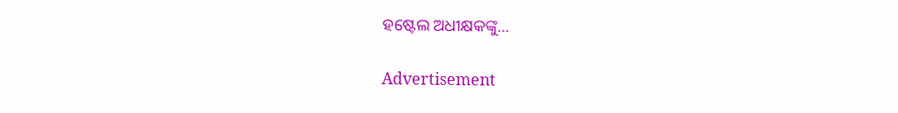ହଷ୍ଟେଲ ଅଧୀକ୍ଷକଙ୍କୁ…

Advertisement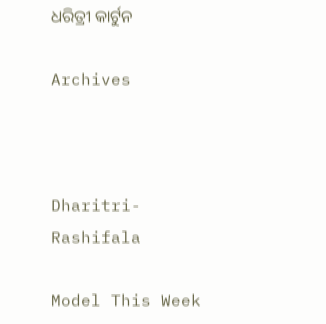ଧରିତ୍ରୀ କାର୍ଟୁନ

Archives



Dharitri-Rashifala

Model This Week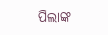ପିଲାଙ୍କ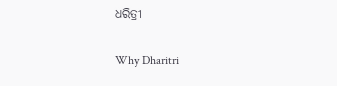ଧରିତ୍ରୀ

Why Dharitri